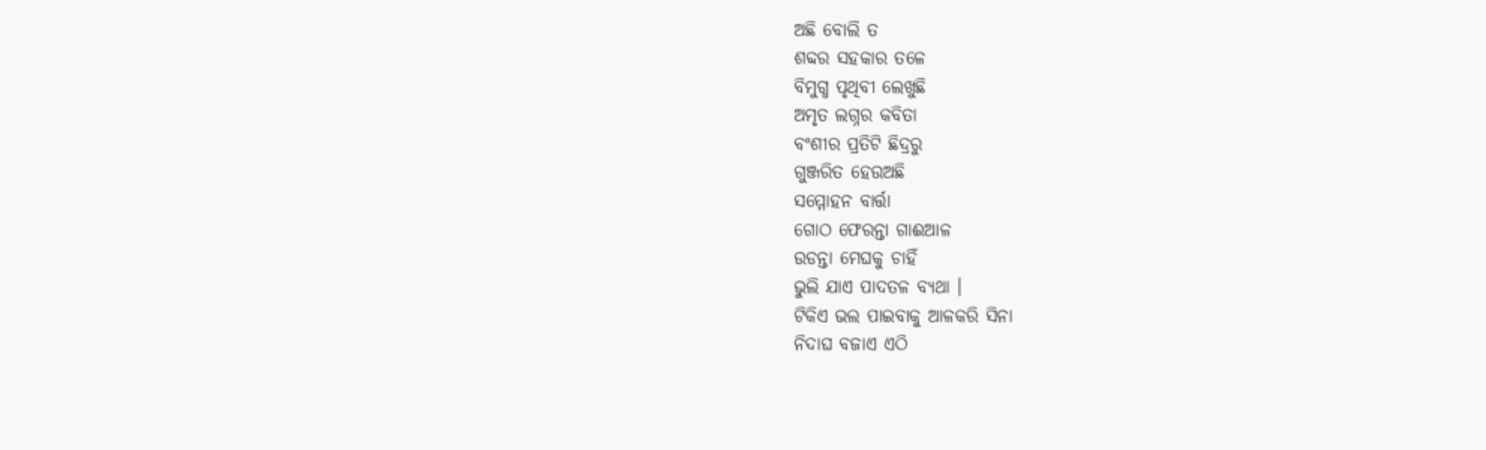ଅଛି ବୋଲି ତ
ଶବ୍ଦର ସହକାର ତଳେ
ବିମୁଗ୍ଧ ପୃଥିବୀ ଲେଖୁଛି
ଅମୃତ ଲଗ୍ନର କବିତା
ବଂଶୀର ପ୍ରତିଟି ଛିଦ୍ରରୁ
ଗୁଞ୍ଜରିତ ହେଉଅଛି
ସମ୍ମୋହନ ବାର୍ତ୍ତା
ଗୋଠ ଫେରନ୍ତା ଗାଈଆଳ
ଉଡନ୍ତା ମେଘକୁ ଚାହିଁ
ଭୁଲି ଯାଏ ପାଦତଳ ବ୍ୟଥା ।
ଟିକିଏ ଭଲ ପାଇବାକୁ ଆଳକରି ସିନା
ନିଦାଘ ବଜାଏ ଏଠି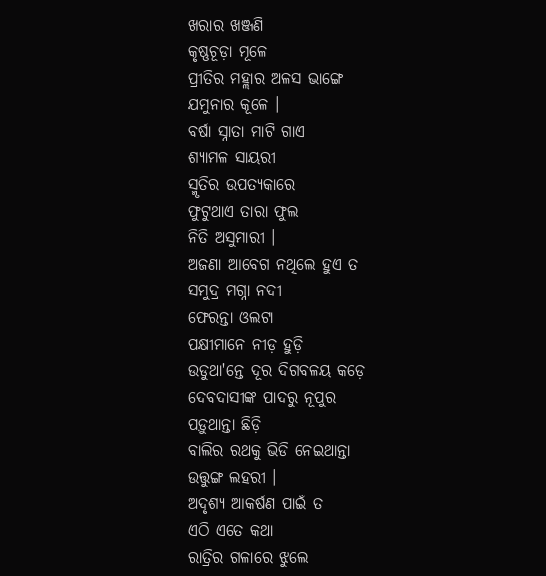ଖରାର ଖଞ୍ଜଣି
କୃଷ୍ଣଚୂଡ଼ା ମୂଳେ
ପ୍ରୀତିର ମହ୍ଲାର ଅଳସ ଭାଙ୍ଗେ
ଯମୁନାର କୂଳେ ।
ବର୍ଷା ସ୍ନାତା ମାଟି ଗାଏ
ଶ୍ୟାମଳ ସାୟରୀ
ସ୍ମୃତିର ଉପତ୍ୟକାରେ
ଫୁଟୁଥାଏ ତାରା ଫୁଲ
ନିତି ଅସୁମାରୀ ।
ଅଜଣା ଆବେଗ ନଥିଲେ ହୁଏ ତ
ସମୁଦ୍ର ମଗ୍ନା ନଦୀ
ଫେରନ୍ତା ଓଲଟା
ପକ୍ଷୀମାନେ ନୀଡ଼ ହୁଡ଼ି
ଉଡୁଥା'ନ୍ତେ ଦୂର ଦିଗବଳୟ କଡ଼େ
ଦେବଦାସୀଙ୍କ ପାଦରୁ ନୂପୁର
ପଡ଼ୁଥାନ୍ତା ଛିଡ଼ି
ବାଲିର ରଥକୁ ଭିଡି ନେଇଥାନ୍ତା
ଉତ୍ତୁଙ୍ଗ ଲହରୀ ।
ଅଦୃଶ୍ୟ ଆକର୍ଷଣ ପାଇଁ ତ
ଏଠି ଏତେ କଥା
ରାତ୍ରିର ଗଳାରେ ଝୁଲେ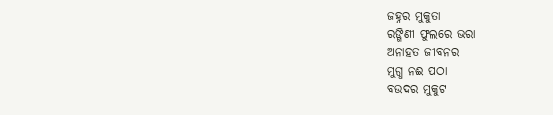ଜହ୍ନର ମୁକୁତା
ରଙ୍ଗିଣୀ ଫୁଲରେ ଭରା
ଅନାହତ ଜୀବନର
ମୁଗ୍ଧ ନଈ ପଠା
ବଉଦର ମୁକୁଟ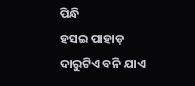ପିନ୍ଧି
ହସଇ ପାହାଡ଼
ଦାରୁଟିଏ ବନି ଯାଏ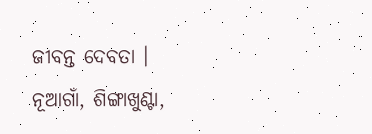ଜୀବନ୍ତ ଦେବତା ।
ନୂଆଗାଁ, ଶିଙ୍ଗାଖୁଣ୍ଟା,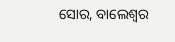ସୋର, ବାଲେଶ୍ଵର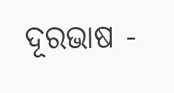ଦୂରଭାଷ -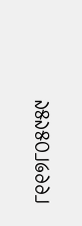୮୧୧୭୮୦୫୯୫୯